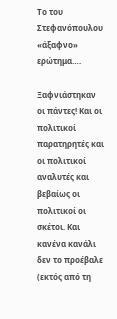Το του Στεφανόπουλου «άξαφνο» ερώτημα….

Ξαφνιάστηκαν οι πάντες! Και οι πολιτικοί παρατηρητές και οι πολιτικοί αναλυτές και βεβαίως οι πολιτικοί οι σκέτοι. Και κανένα κανάλι δεν το προέβαλε (εκτός από τη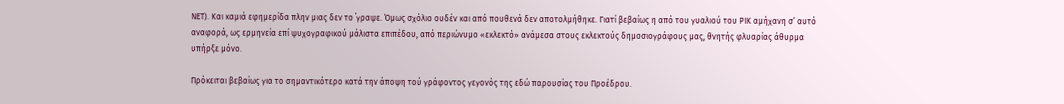ΝΕΤ). Και καμιά εφημερίδα πλην μιας δεν το ΄γραψε. Όμως σχόλιο ουδέν και από πουθενά δεν αποτολμήθηκε. Γιατί βεβαίως η από του γυαλιού του ΡΙΚ αμήχανη σ’ αυτό αναφορά, ως ερμηνεία επί ψυχογραφικού μάλιστα επιπέδου, από περιώνυμο «εκλεκτό» ανάμεσα στους εκλεκτούς δημοσιογράφους μας, θνητής φλυαρίας άθυρμα υπήρξε μόνο.

Πρόκειται βεβαίως για το σημαντικότερο κατά την άποψη τού γράφοντος γεγονός της εδώ παρουσίας του Προέδρου.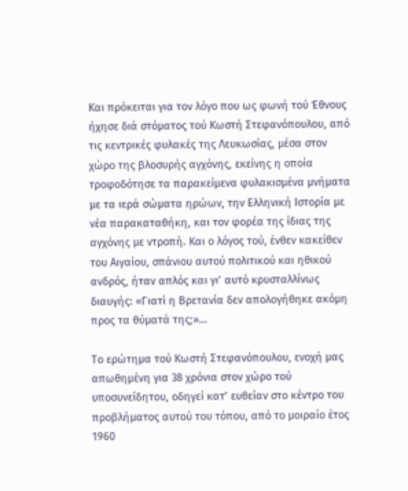Και πρόκειται για τον λόγο που ως φωνή τού Έθνους ήχησε διά στόματος τού Κωστή Στεφανόπουλου, από τις κεντρικές φυλακές της Λευκωσίας, μέσα στον χώρο της βλοσυρής αγχόνης, εκείνης η οποία τροφοδότησε τα παρακείμενα φυλακισμένα μνήματα με τα ιερά σώματα ηρώων, την Ελληνική Ιστορία με νέα παρακαταθήκη, και τον φορέα της ίδιας της αγχόνης με ντροπή. Και ο λόγος τού, ένθεν κακείθεν του Αιγαίου, σπάνιου αυτού πολιτικού και ηθικού ανδρός, ήταν απλός και γι’ αυτό κρυσταλλίνως διαυγής: «Γιατί η Βρετανία δεν απολογήθηκε ακόμη προς τα θύματά της;»…

Το ερώτημα τού Κωστή Στεφανόπουλου, ενοχή μας απωθημένη για 38 χρόνια στον χώρο τού υποσυνείδητου, οδηγεί κατ’ ευθείαν στο κέντρο του προβλήματος αυτού του τόπου, από το μοιραίο έτος 1960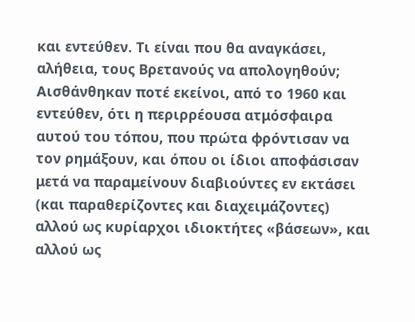και εντεύθεν. Τι είναι που θα αναγκάσει, αλήθεια, τους Βρετανούς να απολογηθούν; Αισθάνθηκαν ποτέ εκείνοι, από το 1960 και εντεύθεν, ότι η περιρρέουσα ατμόσφαιρα αυτού του τόπου, που πρώτα φρόντισαν να τον ρημάξουν, και όπου οι ίδιοι αποφάσισαν μετά να παραμείνουν διαβιούντες εν εκτάσει (και παραθερίζοντες και διαχειμάζοντες) αλλού ως κυρίαρχοι ιδιοκτήτες «βάσεων», και αλλού ως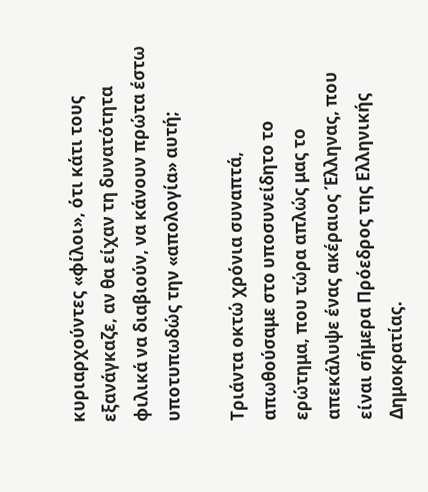κυριαρχούντες «φίλοι», ότι κάτι τους εξανάγκαζε, αν θα είχαν τη δυνατότητα φιλικά να διαβιούν, να κάνουν πρώτα έστω υποτυπωδώς την «απολογία» αυτή;

Τριάντα οκτώ χρόνια συναπτά, απωθούσαμε στο υποσυνείδητο το ερώτημα, που τώρα απλώς μας το απεκάλυψε ένας ακέραιος Έλληνας, που είναι σήμερα Πρόεδρος της Ελληνικής Δημοκρατίας.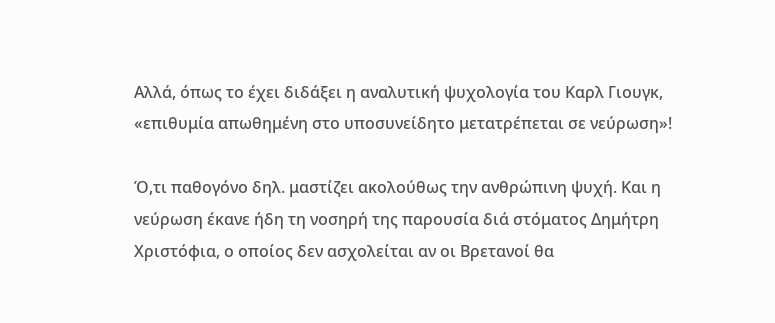Αλλά, όπως το έχει διδάξει η αναλυτική ψυχολογία του Καρλ Γιουγκ, «επιθυμία απωθημένη στο υποσυνείδητο μετατρέπεται σε νεύρωση»!

Ό,τι παθογόνο δηλ. μαστίζει ακολούθως την ανθρώπινη ψυχή. Και η νεύρωση έκανε ήδη τη νοσηρή της παρουσία διά στόματος Δημήτρη Χριστόφια, ο οποίος δεν ασχολείται αν οι Βρετανοί θα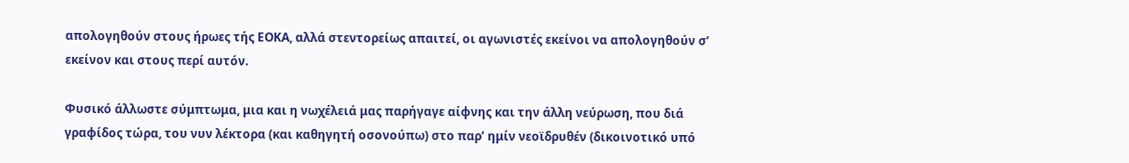απολογηθούν στους ήρωες τής ΕΟΚΑ, αλλά στεντoρείως απαιτεί, οι αγωνιστές εκείνοι να απολογηθούν σ’ εκείνον και στους περί αυτόν.

Φυσικό άλλωστε σύμπτωμα, μια και η νωχέλειά μας παρήγαγε αίφνης και την άλλη νεύρωση, που διά γραφίδος τώρα, του νυν λέκτορα (και καθηγητή οσονούπω) στο παρ’ ημίν νεοϊδρυθέν (δικοινοτικό υπό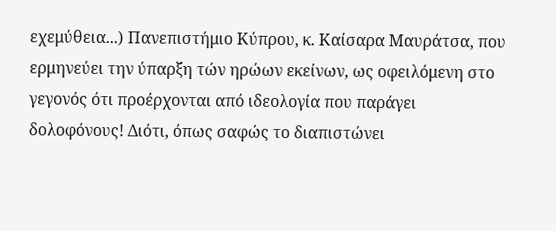εχεμύθεια...) Πανεπιστήμιο Κύπρου, κ. Καίσαρα Μαυράτσα, που ερμηνεύει την ύπαρξη τών ηρώων εκείνων, ως οφειλόμενη στο γεγονός ότι προέρχονται από ιδεολογία που παράγει δολοφόνους! Διότι, όπως σαφώς το διαπιστώνει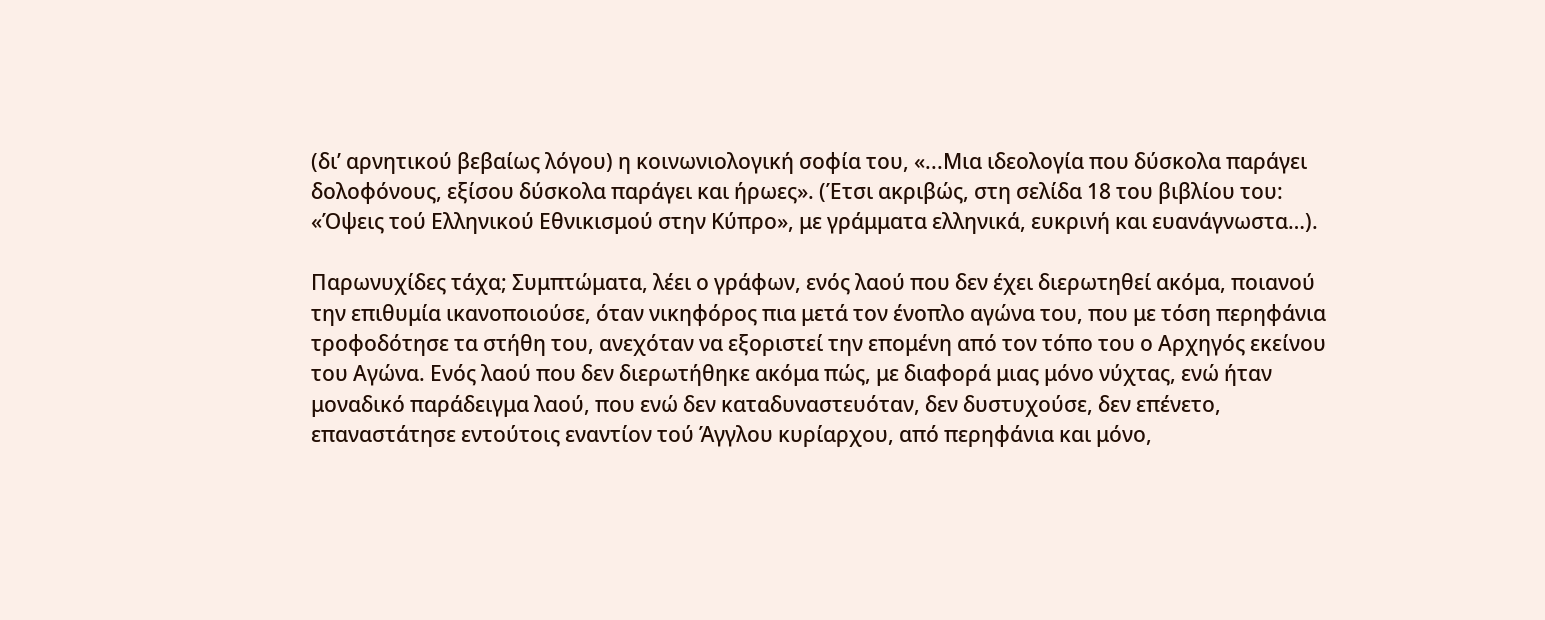(δι’ αρνητικού βεβαίως λόγου) η κοινωνιολογική σοφία του, «...Μια ιδεολογία που δύσκολα παράγει δολοφόνους, εξίσου δύσκολα παράγει και ήρωες». (Έτσι ακριβώς, στη σελίδα 18 του βιβλίου του: «Όψεις τού Ελληνικού Εθνικισμού στην Κύπρο», με γράμματα ελληνικά, ευκρινή και ευανάγνωστα…).

Παρωνυχίδες τάχα; Συμπτώματα, λέει ο γράφων, ενός λαού που δεν έχει διερωτηθεί ακόμα, ποιανού την επιθυμία ικανοποιούσε, όταν νικηφόρος πια μετά τον ένοπλο αγώνα του, που με τόση περηφάνια τροφοδότησε τα στήθη του, ανεχόταν να εξοριστεί την επομένη από τον τόπο του ο Αρχηγός εκείνου του Αγώνα. Ενός λαού που δεν διερωτήθηκε ακόμα πώς, με διαφορά μιας μόνο νύχτας, ενώ ήταν μοναδικό παράδειγμα λαού, που ενώ δεν καταδυναστευόταν, δεν δυστυχούσε, δεν επένετο, επαναστάτησε εντούτοις εναντίον τού Άγγλου κυρίαρχου, από περηφάνια και μόνο,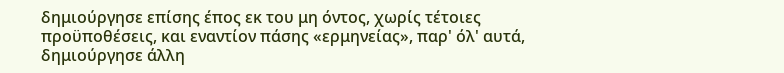δημιούργησε επίσης έπος εκ του μη όντος, χωρίς τέτοιες προϋποθέσεις, και εναντίον πάσης «ερμηνείας», παρ' όλ' αυτά, δημιούργησε άλλη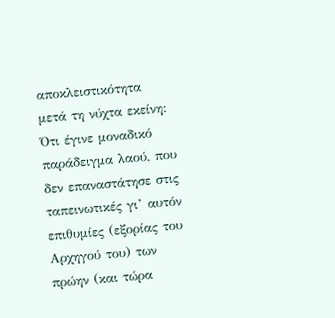αποκλειστικότητα μετά τη νύχτα εκείνη: Ότι έγινε μοναδικό παράδειγμα λαού, που δεν επαναστάτησε στις ταπεινωτικές γι’ αυτόν επιθυμίες (εξορίας του Αρχηγού του) των πρώην (και τώρα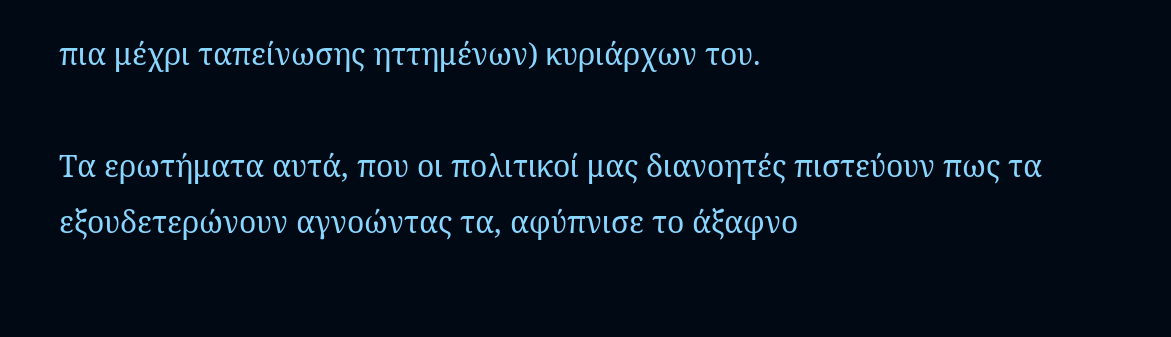πια μέχρι ταπείνωσης ηττημένων) κυριάρχων του.

Τα ερωτήματα αυτά, που οι πολιτικοί μας διανοητές πιστεύουν πως τα εξουδετερώνουν αγνοώντας τα, αφύπνισε το άξαφνο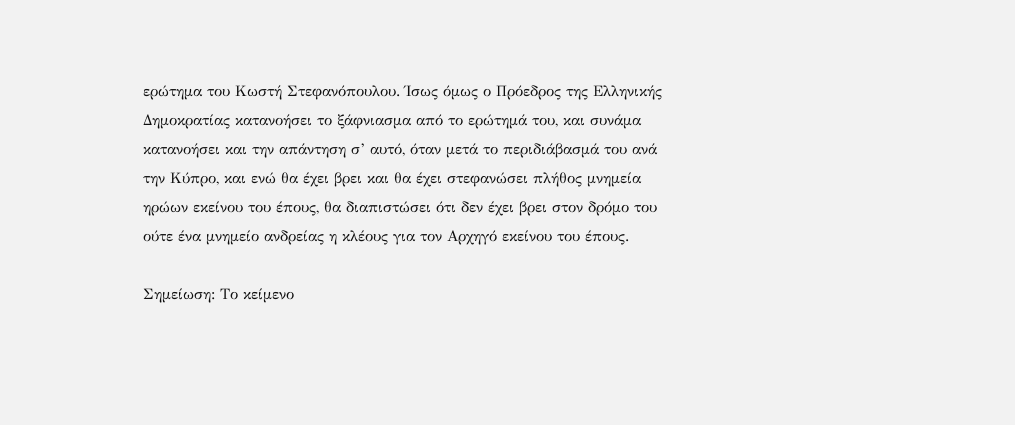ερώτημα του Κωστή Στεφανόπουλου. Ίσως όμως ο Πρόεδρος της Ελληνικής Δημοκρατίας κατανοήσει το ξάφνιασμα από το ερώτημά του, και συνάμα κατανοήσει και την απάντηση σ’ αυτό, όταν μετά το περιδιάβασμά του ανά την Κύπρο, και ενώ θα έχει βρει και θα έχει στεφανώσει πλήθος μνημεία ηρώων εκείνου του έπους, θα διαπιστώσει ότι δεν έχει βρει στον δρόμο του ούτε ένα μνημείο ανδρείας η κλέους για τον Αρχηγό εκείνου του έπους.

Σημείωση: Το κείμενο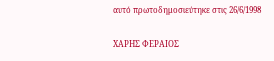αυτό πρωτοδημοσιεύτηκε στις 26/6/1998

XΑΡΗΣ ΦΕΡΑΙΟΣ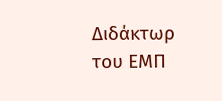Διδάκτωρ του ΕΜΠ